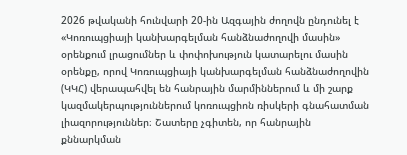2026 թվականի հունվարի 20-ին Ազգային ժողովն ընդունել է «Կոռուպցիայի կանխարգելման հանձնաժողովի մասին» օրենքում լրացումներ և փոփոխություն կատարելու մասին օրենքը, որով Կոռուպցիայի կանխարգելման հանձնաժողովին (ԿԿՀ) վերապահվել են հանրային մարմիններում և մի շարք կազմակերպություններում կոռուպցիոն ռիսկերի գնահատման լիազորություններ։ Շատերը չգիտեն, որ հանրային քննարկման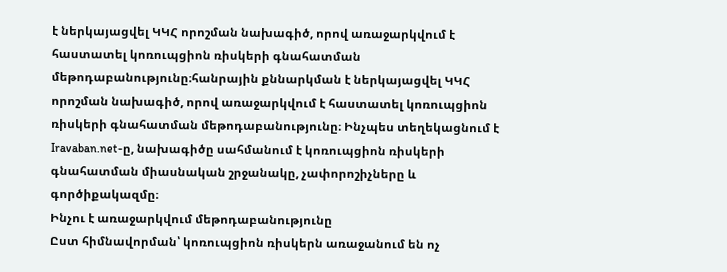է ներկայացվել ԿԿՀ որոշման նախագիծ, որով առաջարկվում է հաստատել կոռուպցիոն ռիսկերի գնահատման մեթոդաբանությունը։հանրային քննարկման է ներկայացվել ԿԿՀ որոշման նախագիծ, որով առաջարկվում է հաստատել կոռուպցիոն ռիսկերի գնահատման մեթոդաբանությունը։ Ինչպես տեղեկացնում է Iravaban.net-ը, նախագիծը սահմանում է կոռուպցիոն ռիսկերի գնահատման միասնական շրջանակը, չափորոշիչները և գործիքակազմը։
Ինչու է առաջարկվում մեթոդաբանությունը
Ըստ հիմնավորման՝ կոռուպցիոն ռիսկերն առաջանում են ոչ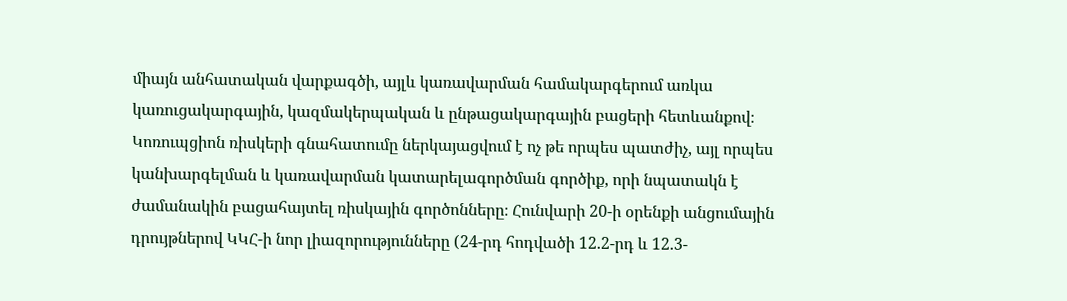միայն անհատական վարքագծի, այլև կառավարման համակարգերում առկա կառուցակարգային, կազմակերպական և ընթացակարգային բացերի հետևանքով։ Կոռուպցիոն ռիսկերի գնահատումը ներկայացվում է ոչ թե որպես պատժիչ, այլ որպես կանխարգելման և կառավարման կատարելագործման գործիք, որի նպատակն է ժամանակին բացահայտել ռիսկային գործոնները։ Հունվարի 20-ի օրենքի անցումային դրույթներով ԿԿՀ-ի նոր լիազորությունները (24-րդ հոդվածի 12.2-րդ և 12.3-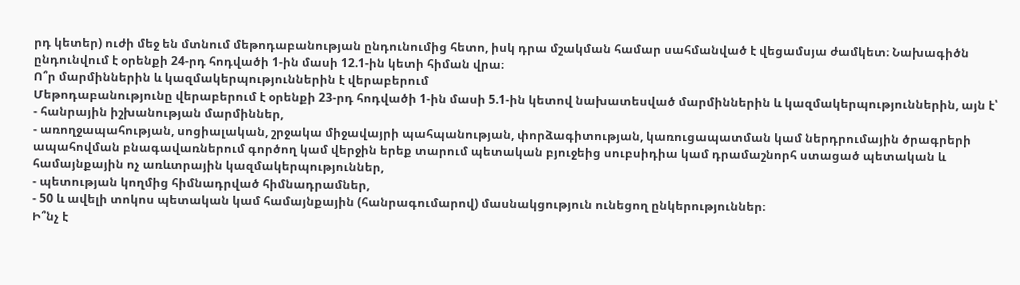րդ կետեր) ուժի մեջ են մտնում մեթոդաբանության ընդունումից հետո, իսկ դրա մշակման համար սահմանված է վեցամսյա ժամկետ։ Նախագիծն ընդունվում է օրենքի 24-րդ հոդվածի 1-ին մասի 12.1-ին կետի հիման վրա։
Ո՞ր մարմիններին և կազմակերպություններին է վերաբերում
Մեթոդաբանությունը վերաբերում է օրենքի 23-րդ հոդվածի 1-ին մասի 5.1-ին կետով նախատեսված մարմիններին և կազմակերպություններին, այն է՝
- հանրային իշխանության մարմիններ,
- առողջապահության, սոցիալական, շրջակա միջավայրի պահպանության, փորձագիտության, կառուցապատման կամ ներդրումային ծրագրերի ապահովման բնագավառներում գործող կամ վերջին երեք տարում պետական բյուջեից սուբսիդիա կամ դրամաշնորհ ստացած պետական և համայնքային ոչ առևտրային կազմակերպություններ,
- պետության կողմից հիմնադրված հիմնադրամներ,
- 50 և ավելի տոկոս պետական կամ համայնքային (հանրագումարով) մասնակցություն ունեցող ընկերություններ։
Ի՞նչ է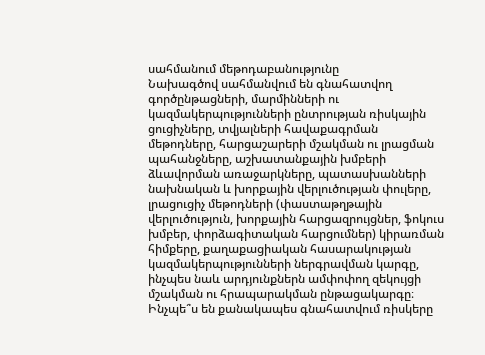սահմանում մեթոդաբանությունը
Նախագծով սահմանվում են գնահատվող գործընթացների, մարմինների ու կազմակերպությունների ընտրության ռիսկային ցուցիչները, տվյալների հավաքագրման մեթոդները, հարցաշարերի մշակման ու լրացման պահանջները, աշխատանքային խմբերի ձևավորման առաջարկները, պատասխանների նախնական և խորքային վերլուծության փուլերը, լրացուցիչ մեթոդների (փաստաթղթային վերլուծություն, խորքային հարցազրույցներ, ֆոկուս խմբեր, փորձագիտական հարցումներ) կիրառման հիմքերը, քաղաքացիական հասարակության կազմակերպությունների ներգրավման կարգը, ինչպես նաև արդյունքներն ամփոփող զեկույցի մշակման ու հրապարակման ընթացակարգը։
Ինչպե՞ս են քանակապես գնահատվում ռիսկերը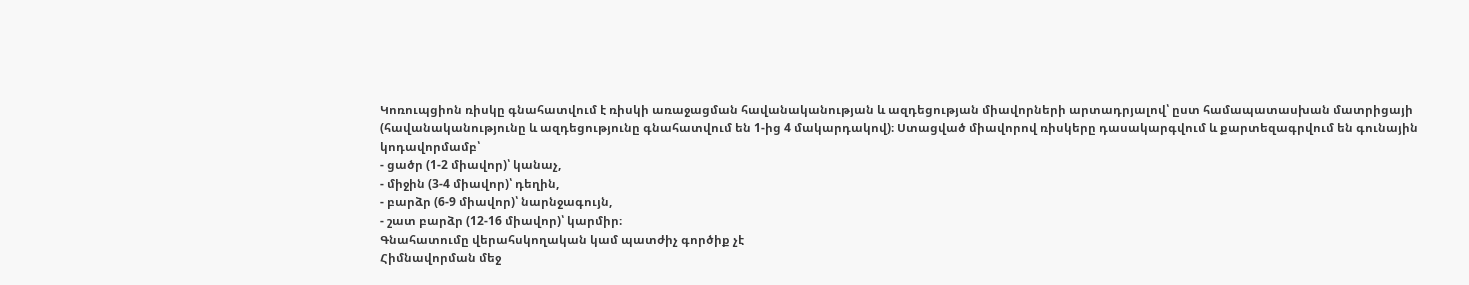Կոռուպցիոն ռիսկը գնահատվում է ռիսկի առաջացման հավանականության և ազդեցության միավորների արտադրյալով՝ ըստ համապատասխան մատրիցայի (հավանականությունը և ազդեցությունը գնահատվում են 1-ից 4 մակարդակով)։ Ստացված միավորով ռիսկերը դասակարգվում և քարտեզագրվում են գունային կոդավորմամբ՝
- ցածր (1-2 միավոր)՝ կանաչ,
- միջին (3-4 միավոր)՝ դեղին,
- բարձր (6-9 միավոր)՝ նարնջագույն,
- շատ բարձր (12-16 միավոր)՝ կարմիր։
Գնահատումը վերահսկողական կամ պատժիչ գործիք չէ
Հիմնավորման մեջ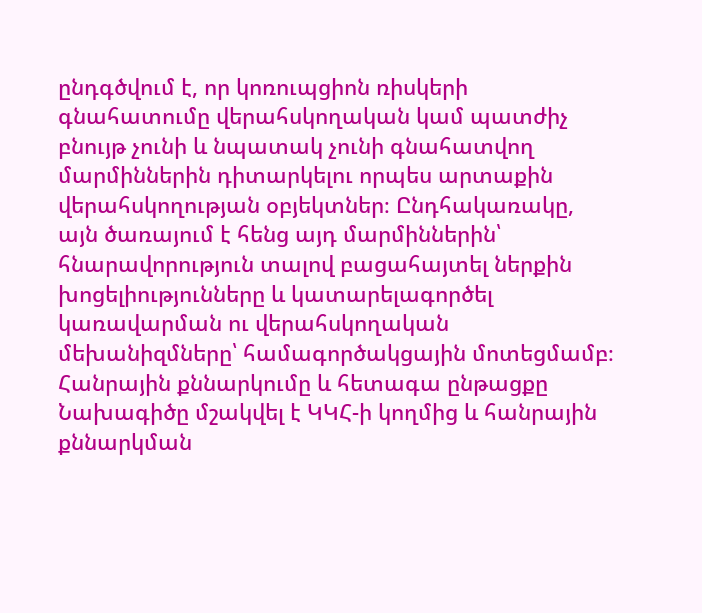ընդգծվում է, որ կոռուպցիոն ռիսկերի գնահատումը վերահսկողական կամ պատժիչ բնույթ չունի և նպատակ չունի գնահատվող մարմիններին դիտարկելու որպես արտաքին վերահսկողության օբյեկտներ։ Ընդհակառակը, այն ծառայում է հենց այդ մարմիններին՝ հնարավորություն տալով բացահայտել ներքին խոցելիությունները և կատարելագործել կառավարման ու վերահսկողական մեխանիզմները՝ համագործակցային մոտեցմամբ։
Հանրային քննարկումը և հետագա ընթացքը
Նախագիծը մշակվել է ԿԿՀ-ի կողմից և հանրային քննարկման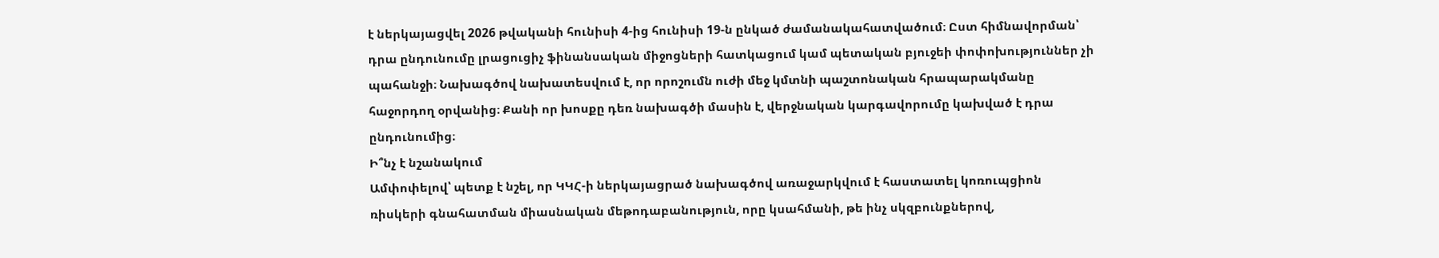է ներկայացվել 2026 թվականի հունիսի 4-ից հունիսի 19-ն ընկած ժամանակահատվածում։ Ըստ հիմնավորման՝ դրա ընդունումը լրացուցիչ ֆինանսական միջոցների հատկացում կամ պետական բյուջեի փոփոխություններ չի պահանջի։ Նախագծով նախատեսվում է, որ որոշումն ուժի մեջ կմտնի պաշտոնական հրապարակմանը հաջորդող օրվանից։ Քանի որ խոսքը դեռ նախագծի մասին է, վերջնական կարգավորումը կախված է դրա ընդունումից։
Ի՞նչ է նշանակում
Ամփոփելով՝ պետք է նշել, որ ԿԿՀ-ի ներկայացրած նախագծով առաջարկվում է հաստատել կոռուպցիոն ռիսկերի գնահատման միասնական մեթոդաբանություն, որը կսահմանի, թե ինչ սկզբունքներով,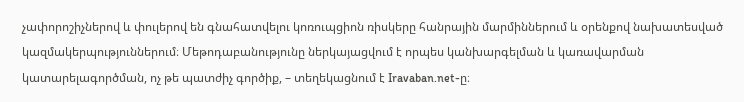չափորոշիչներով և փուլերով են գնահատվելու կոռուպցիոն ռիսկերը հանրային մարմիններում և օրենքով նախատեսված կազմակերպություններում։ Մեթոդաբանությունը ներկայացվում է որպես կանխարգելման և կառավարման կատարելագործման, ոչ թե պատժիչ գործիք, – տեղեկացնում է Iravaban.net-ը։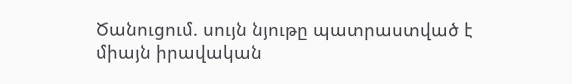Ծանուցում. սույն նյութը պատրաստված է միայն իրավական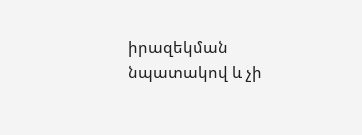իրազեկման նպատակով և չի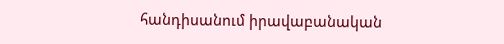հանդիսանում իրավաբանական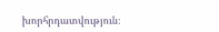խորհրդատվություն։